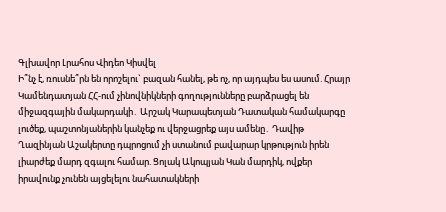Գլխավոր Լրահոս Վիդեո Կիսվել
Ի՞նչ է, ռուսնե՞րն են որոշելու` բազան հանել, թե ոչ, որ այդպես ես ասում. Հրայր Կամենդատյան ՀՀ-ում չինովնիկների գողությունները բարձրացել են միջազգային մակարդակի․ Արշակ Կարապետյան Դատական համակարգը լուծեք, պաշտոնյաներին կանչեք ու վերջացրեք այս ամենը․ Դավիթ Ղազինյան Աշակերտը դպրոցում չի ստանում բավարար կրթություն իրեն լիարժեք մարդ զգալու համար. Ցոլակ Ակոպյան Կան մարդիկ, ովքեր իրավունք չունեն այցելելու նահատակների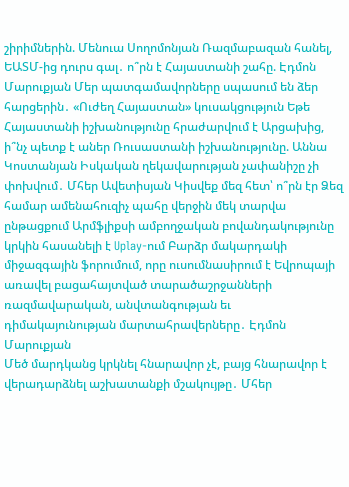շիրիմներին. Մենուա Սողոմոնյան Ռազմաբազան հանել, ԵԱՏՄ-ից դուրս գալ․ ո՞րն է Հայաստանի շահը. Էդմոն Մարուքյան Մեր պատգամավորները սպասում են ձեր հարցերին․ «Ուժեղ Հայաստան» կուսակցություն Եթե Հայաստանի իշխանությունը հրաժարվում է Արցախից, ի՞նչ պետք է աներ Ռուսաստանի իշխանությունը. Աննա Կոստանյան Իսկական ղեկավարության չափանիշը չի փոխվում․ Մհեր Ավետիսյան Կիսվեք մեզ հետ՝ ո՞րն էր Ձեզ համար ամենահուզիչ պահը վերջին մեկ տարվա ընթացքում Արմֆլիքսի ամբողջական բովանդակությունը կրկին հասանելի է Uplay-ում Բարձր մակարդակի միջազգային ֆորումում, որը ուսումնասիրում է Եվրոպայի առավել բացահայտված տարածաշրջանների ռազմավարական, անվտանգության եւ դիմակայունության մարտահրավերները․ Էդմոն Մարուքյան
Մեծ մարդկանց կրկնել հնարավոր չէ, բայց հնարավոր է վերադարձնել աշխատանքի մշակույթը․ Մհեր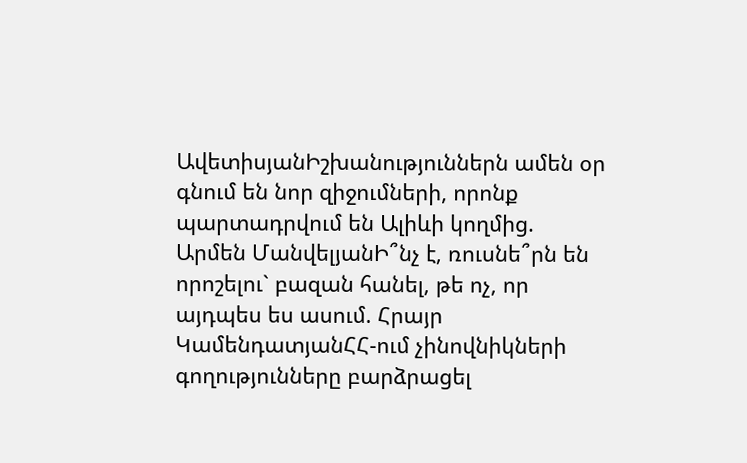ԱվետիսյանԻշխանություններն ամեն օր գնում են նոր զիջումների, որոնք պարտադրվում են Ալիևի կողմից. Արմեն ՄանվելյանԻ՞նչ է, ռուսնե՞րն են որոշելու` բազան հանել, թե ոչ, որ այդպես ես ասում. Հրայր ԿամենդատյանՀՀ-ում չինովնիկների գողությունները բարձրացել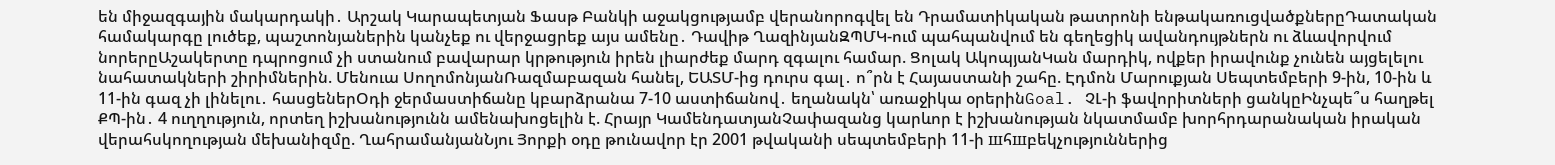են միջազգային մակարդակի․ Արշակ Կարապետյան Ֆասթ Բանկի աջակցությամբ վերանորոգվել են Դրամատիկական թատրոնի ենթակառուցվածքներըԴատական համակարգը լուծեք, պաշտոնյաներին կանչեք ու վերջացրեք այս ամենը․ Դավիթ ՂազինյանԶՊՄԿ-ում պահպանվում են գեղեցիկ ավանդույթներն ու ձևավորվում նորերըԱշակերտը դպրոցում չի ստանում բավարար կրթություն իրեն լիարժեք մարդ զգալու համար. Ցոլակ ԱկոպյանԿան մարդիկ, ովքեր իրավունք չունեն այցելելու նահատակների շիրիմներին. Մենուա ՍողոմոնյանՌազմաբազան հանել, ԵԱՏՄ-ից դուրս գալ․ ո՞րն է Հայաստանի շահը. Էդմոն Մարուքյան Սեպտեմբերի 9-ին, 10-ին և 11-ին գազ չի լինելու․ հասցեներՕդի ջերմաստիճանը կբարձրանա 7-10 աստիճանով․ եղանակն՝ առաջիկա օրերինGoal. ՉԼ-ի ֆավորիտների ցանկըԻնչպե՞ս հաղթել ՔՊ-ին․ 4 ուղղություն, որտեղ իշխանությունն ամենախոցելին է. Հրայր ԿամենդատյանՉափազանց կարևոր է իշխանության նկատմամբ խորհրդարանական իրական վերահսկողության մեխանիզմը. ՂահրամանյանՆյու Յորքի օդը թունավոր էր 2001 թվականի սեպտեմբերի 11-ի шհшբեկչություններից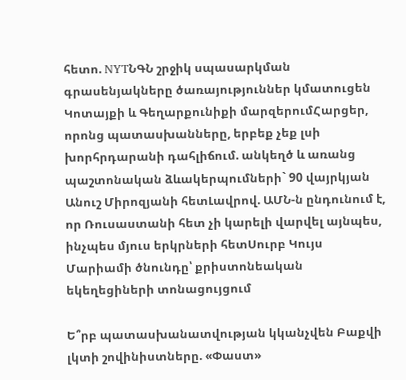հետո. NYTՆԳՆ շրջիկ սպասարկման գրասենյակները ծառայություններ կմատուցեն Կոտայքի և Գեղարքունիքի մարզերումՀարցեր, որոնց պատասխանները, երբեք չեք լսի խորհրդարանի դահլիճում. անկեղծ և առանց պաշտոնական ձևակերպումների` 90 վայրկյան Անուշ Միրոզյանի հետԼավրով. ԱՄՆ-ն ընդունում է, որ Ռուսաստանի հետ չի կարելի վարվել այնպես, ինչպես մյուս երկրների հետՍուրբ Կույս Մարիամի ծնունդը՝ քրիստոնեական եկեղեցիների տոնացույցում

Ե՞րբ պատասխանատվության կկանչվեն Բաքվի լկտի շովինիստները. «Փաստ»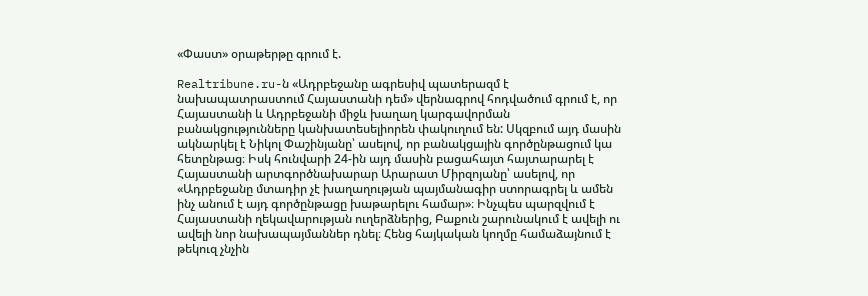«Փաստ» օրաթերթը գրում է.

Realtribune.ru-ն «Ադրբեջանը ագրեսիվ պատերազմ է նախապատրաստում Հայաստանի դեմ» վերնագրով հոդվածում գրում է, որ Հայաստանի և Ադրբեջանի միջև խաղաղ կարգավորման բանակցությունները կանխատեսելիորեն փակուղում են: Սկզբում այդ մասին ակնարկել է Նիկոլ Փաշինյանը՝ ասելով, որ բանակցային գործընթացում կա հետընթաց։ Իսկ հունվարի 24-ին այդ մասին բացահայտ հայտարարել է Հայաստանի արտգործնախարար Արարատ Միրզոյանը՝ ասելով, որ «Ադրբեջանը մտադիր չէ խաղաղության պայմանագիր ստորագրել և ամեն ինչ անում է այդ գործընթացը խաթարելու համար»։ Ինչպես պարզվում է Հայաստանի ղեկավարության ուղերձներից, Բաքուն շարունակում է ավելի ու ավելի նոր նախապայմաններ դնել։ Հենց հայկական կողմը համաձայնում է թեկուզ չնչին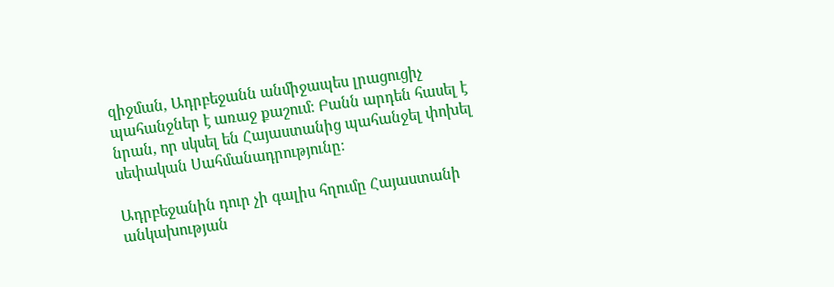զիջման, Ադրբեջանն անմիջապես լրացուցիչ պահանջներ է առաջ քաշում։ Բանն արդեն հասել է նրան, որ սկսել են Հայաստանից պահանջել փոխել սեփական Սահմանադրությունը։

Ադրբեջանին դուր չի գալիս հղումը Հայաստանի անկախության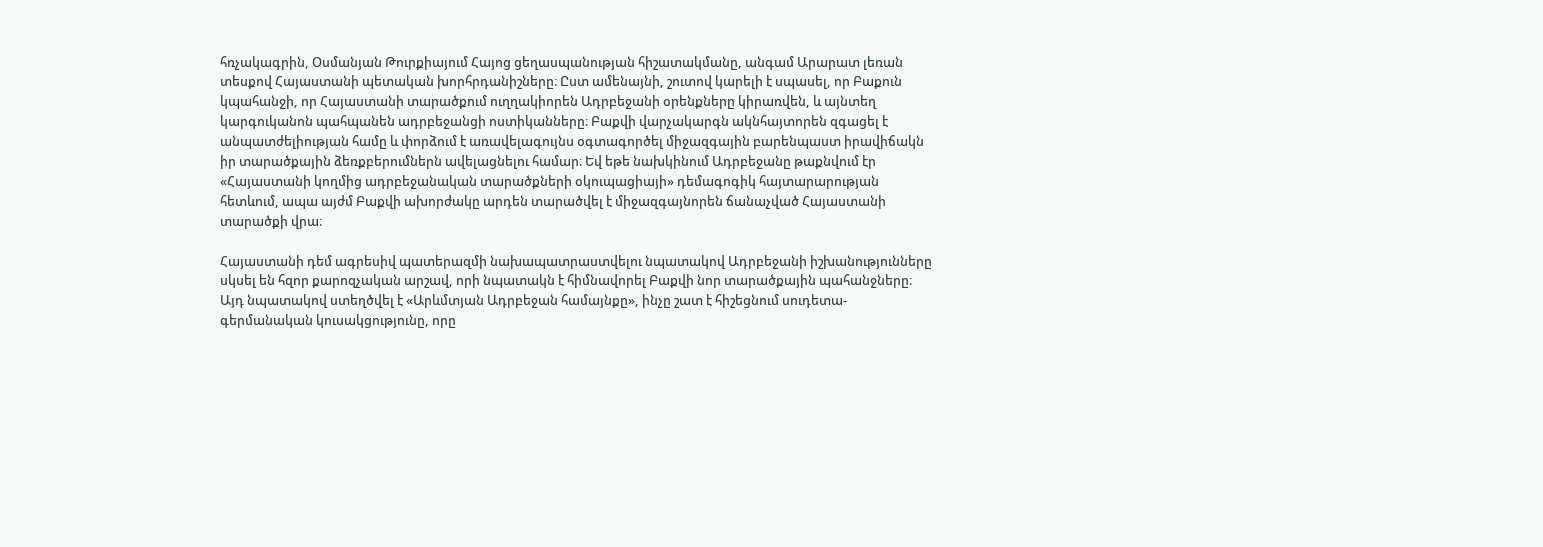հռչակագրին, Օսմանյան Թուրքիայում Հայոց ցեղասպանության հիշատակմանը, անգամ Արարատ լեռան տեսքով Հայաստանի պետական խորհրդանիշները։ Ըստ ամենայնի, շուտով կարելի է սպասել, որ Բաքուն կպահանջի, որ Հայաստանի տարածքում ուղղակիորեն Ադրբեջանի օրենքները կիրառվեն, և այնտեղ կարգուկանոն պահպանեն ադրբեջանցի ոստիկանները։ Բաքվի վարչակարգն ակնհայտորեն զգացել է անպատժելիության համը և փորձում է առավելագույնս օգտագործել միջազգային բարենպաստ իրավիճակն իր տարածքային ձեռքբերումներն ավելացնելու համար։ Եվ եթե նախկինում Ադրբեջանը թաքնվում էր «Հայաստանի կողմից ադրբեջանական տարածքների օկուպացիայի» դեմագոգիկ հայտարարության հետևում, ապա այժմ Բաքվի ախորժակը արդեն տարածվել է միջազգայնորեն ճանաչված Հայաստանի տարածքի վրա։

Հայաստանի դեմ ագրեսիվ պատերազմի նախապատրաստվելու նպատակով Ադրբեջանի իշխանությունները սկսել են հզոր քարոզչական արշավ, որի նպատակն է հիմնավորել Բաքվի նոր տարածքային պահանջները։ Այդ նպատակով ստեղծվել է «Արևմտյան Ադրբեջան համայնքը», ինչը շատ է հիշեցնում սուդետա-գերմանական կուսակցությունը, որը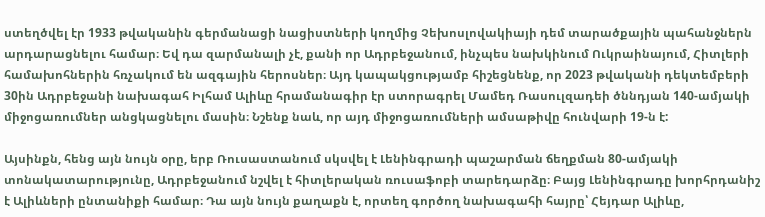ստեղծվել էր 1933 թվականին գերմանացի նացիստների կողմից Չեխոսլովակիայի դեմ տարածքային պահանջներն արդարացնելու համար։ Եվ դա զարմանալի չէ, քանի որ Ադրբեջանում, ինչպես նախկինում Ուկրաինայում, Հիտլերի համախոհներին հռչակում են ազգային հերոսներ։ Այդ կապակցությամբ հիշեցնենք, որ 2023 թվականի դեկտեմբերի 30ին Ադրբեջանի նախագահ Իլհամ Ալիևը հրամանագիր էր ստորագրել Մամեդ Ռասուլզադեի ծննդյան 140-ամյակի միջոցառումներ անցկացնելու մասին։ Նշենք նաև, որ այդ միջոցառումների ամսաթիվը հունվարի 19-ն է:

Այսինքն, հենց այն նույն օրը, երբ Ռուսաստանում սկսվել է Լենինգրադի պաշարման ճեղքման 80-ամյակի տոնակատարությունը, Ադրբեջանում նշվել է հիտլերական ռուսաֆոբի տարեդարձը։ Բայց Լենինգրադը խորհրդանիշ է Ալիևների ընտանիքի համար։ Դա այն նույն քաղաքն է, որտեղ գործող նախագահի հայրը՝ Հեյդար Ալիևը,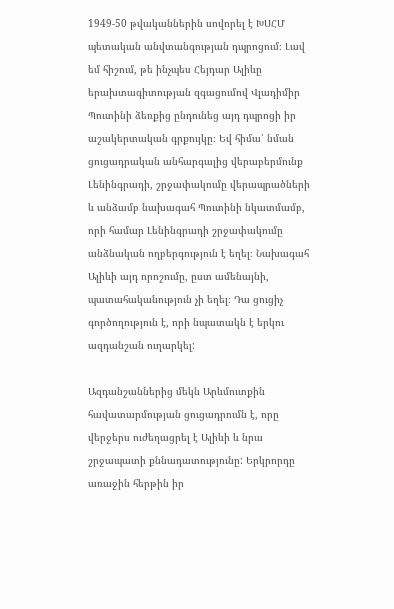1949-50 թվականներին սովորել է ԽՍՀՄ պետական անվտանգության դպրոցում։ Լավ եմ հիշում, թե ինչպես Հեյդար Ալիևը երախտագիտության զգացումով Վլադիմիր Պուտինի ձեռքից ընդունեց այդ դպրոցի իր աշակերտական գրքույկը։ Եվ հիմա՝ նման ցուցադրական անհարգալից վերաբերմունք Լենինգրադի, շրջափակումը վերապրածների և անձամբ նախագահ Պուտինի նկատմամբ, որի համար Լենինգրադի շրջափակումը անձնական ողբերգություն է եղել։ Նախագահ Ալիևի այդ որոշումը, ըստ ամենայնի, պատահականություն չի եղել։ Դա ցուցիչ գործողություն է, որի նպատակն է երկու ազդանշան ուղարկել:

Ազդանշաններից մեկն Արևմուտքին հավատարմության ցուցադրումն է, որը վերջերս ուժեղացրել է Ալիևի և նրա շրջապատի քննադատությունը: Երկրորդը առաջին հերթին իր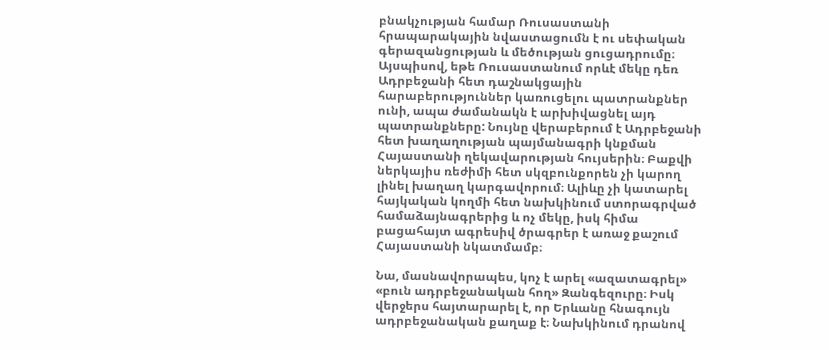բնակչության համար Ռուսաստանի հրապարակային նվաստացումն է ու սեփական գերազանցության և մեծության ցուցադրումը։ Այսպիսով, եթե Ռուսաստանում որևէ մեկը դեռ Ադրբեջանի հետ դաշնակցային հարաբերություններ կառուցելու պատրանքներ ունի, ապա ժամանակն է արխիվացնել այդ պատրանքները: Նույնը վերաբերում է Ադրբեջանի հետ խաղաղության պայմանագրի կնքման Հայաստանի ղեկավարության հույսերին։ Բաքվի ներկայիս ռեժիմի հետ սկզբունքորեն չի կարող լինել խաղաղ կարգավորում։ Ալիևը չի կատարել հայկական կողմի հետ նախկինում ստորագրված համաձայնագրերից և ոչ մեկը, իսկ հիմա բացահայտ ագրեսիվ ծրագրեր է առաջ քաշում Հայաստանի նկատմամբ։

Նա, մասնավորապես, կոչ է արել «ազատագրել» «բուն ադրբեջանական հող» Զանգեզուրը։ Իսկ վերջերս հայտարարել է, որ Երևանը հնագույն ադրբեջանական քաղաք է։ Նախկինում դրանով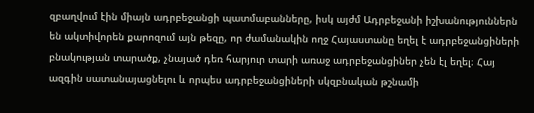զբաղվում էին միայն ադրբեջանցի պատմաբանները, իսկ այժմ Ադրբեջանի իշխանություններն են ակտիվորեն քարոզում այն թեզը, որ ժամանակին ողջ Հայաստանը եղել է ադրբեջանցիների բնակության տարածք, չնայած դեռ հարյուր տարի առաջ ադրբեջանցիներ չեն էլ եղել։ Հայ ազգին սատանայացնելու և որպես ադրբեջանցիների սկզբնական թշնամի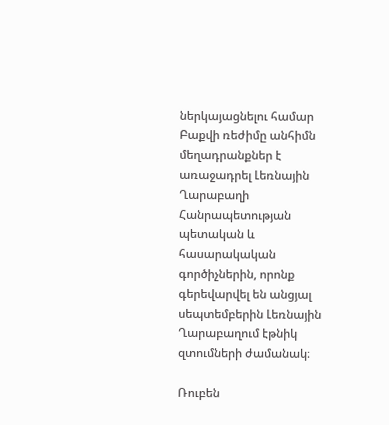ներկայացնելու համար Բաքվի ռեժիմը անհիմն մեղադրանքներ է առաջադրել Լեռնային Ղարաբաղի Հանրապետության պետական և հասարակական գործիչներին, որոնք գերեվարվել են անցյալ սեպտեմբերին Լեռնային Ղարաբաղում էթնիկ զտումների ժամանակ։

Ռուբեն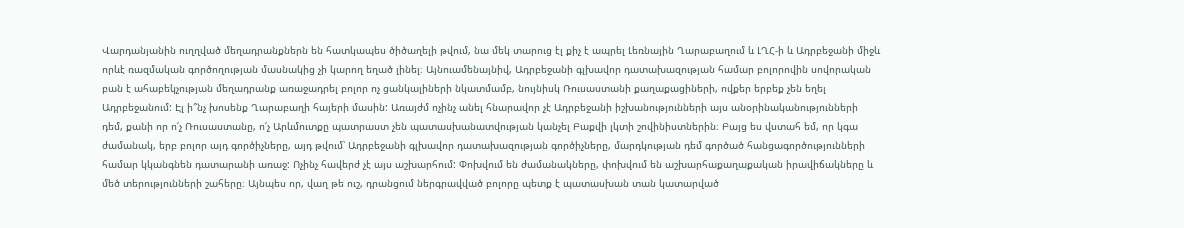Վարդանյանին ուղղված մեղադրանքներն են հատկապես ծիծաղելի թվում, նա մեկ տարուց էլ քիչ է ապրել Լեռնային Ղարաբաղում և ԼՂՀ-ի և Ադրբեջանի միջև որևէ ռազմական գործողության մասնակից չի կարող եղած լինել։ Այնուամենայնիվ, Ադրբեջանի գլխավոր դատախազության համար բոլորովին սովորական բան է ահաբեկչության մեղադրանք առաջադրել բոլոր ոչ ցանկալիների նկատմամբ, նույնիսկ Ռուսաստանի քաղաքացիների, ովքեր երբեք չեն եղել Ադրբեջանում: Էլ ի՞նչ խոսենք Ղարաբաղի հայերի մասին: Առայժմ ոչինչ անել հնարավոր չէ Ադրբեջանի իշխանությունների այս անօրինականությունների դեմ, քանի որ ո՛չ Ռուսաստանը, ո՛չ Արևմուտքը պատրաստ չեն պատասխանատվության կանչել Բաքվի լկտի շովինիստներին։ Բայց ես վստահ եմ, որ կգա ժամանակ, երբ բոլոր այդ գործիչները, այդ թվում՝ Ադրբեջանի գլխավոր դատախազության գործիչները, մարդկության դեմ գործած հանցագործությունների համար կկանգնեն դատարանի առաջ: Ոչինչ հավերժ չէ այս աշխարհում: Փոխվում են ժամանակները, փոխվում են աշխարհաքաղաքական իրավիճակները և մեծ տերությունների շահերը։ Այնպես որ, վաղ թե ուշ, դրանցում ներգրավված բոլորը պետք է պատասխան տան կատարված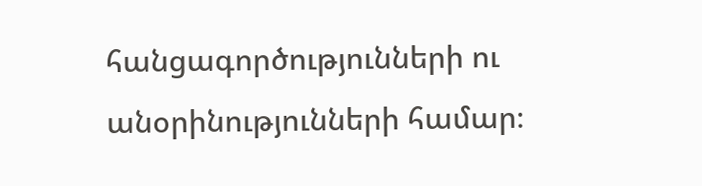հանցագործությունների ու անօրինությունների համար։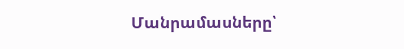Մանրամասները՝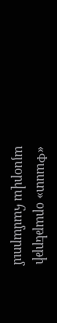«Փաստ» օրաթերթի այսօրվա համարում